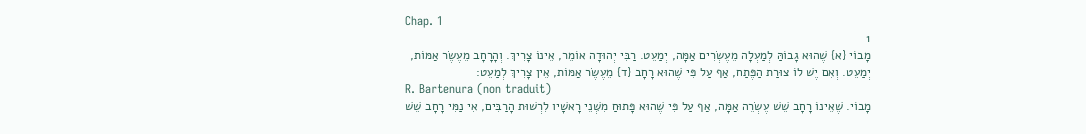Chap. 1
1
מָבוֹי {א} שֶׁהוּא גָבוֹהַּ לְמַעְלָה מֵעֶשְׂרִים אַמָּה, יְמַעֵט. רַבִּי יְהוּדָה אוֹמֵר, אֵינוֹ צָרִיךְ. וְהָרָחָב מֵעֶשֶׂר אַמּוֹת, יְמַעֵט. וְאִם יֶשׁ לוֹ צוּרַת הַפֶּתַח, אַף עַל פִּי שֶׁהוּא רָחָב {ד} מֵעֶשֶׂר אַמּוֹת, אֵין צָרִיךְ לְמַעֵט:
R. Bartenura (non traduit)
מָבוֹי. שֶׁאֵינוֹ רָחָב שֵׁשׁ עֶשְׂרֵה אַמָּה, אַף עַל פִּי שֶׁהוּא פָּתוּחַ מִשְּׁנֵי רָאשָׁיו לִרְשׁוּת הָרַבִּים, אִי נַמִּי רָחָב שֵׁשׁ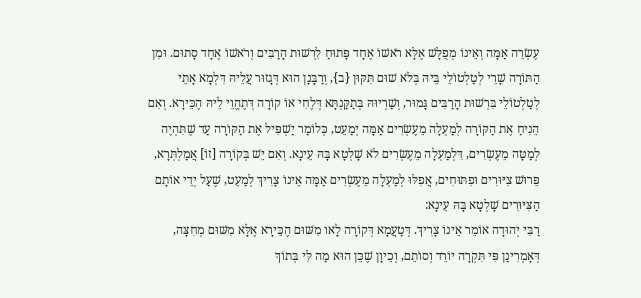עֶשְׂרֵה אַמָּה וְאֵינוֹ מְפֻלָּשׁ אֶלָּא רֹאשׁוֹ אֶחָד פָּתוּחַ לִרְשׁוּת הָרַבִּים וְרֹאשׁוֹ אֶחָד סָתוּם. וּמִן הַתּוֹרָה שָׁרֵי לְטַלְטוֹלֵי בֵּיהּ בְּלֹא שׁוּם תִּקּוּן {ב}, וְרַבָּנָן הוּא דְּגָזוּר עֲלֵיהּ דִּלְמָא אָתֵי לְטַלְטוֹלֵי בִּרְשׁוּת הָרַבִּים גָּמוּר, וְשַׁרְיוּהּ בְּתַקַּנְתָּא דְּלֶחִי אוֹ קוֹרָה דְּתֶהֱוֵי לֵיהּ הֶכֵּירָא. וְאִם הֵנִיחַ אֶת הַקּוֹרָה לְמַעְלָה מֵעֶשְׂרִים אַמָּה יְמַעֵט, כְּלוֹמַר יַשְׁפִּיל אֶת הַקּוֹרָה עַד שֶׁתִּהְיֶה לְמַטָּה מֵעֶשְׂרִים, דִּלְמַעְלָה מֵעֶשְׂרִים לֹא שָׁלְטָא בָּהּ עֵינָא. וְאִם יֵשׁ בְּקוֹרָה [זוֹ] אֲמַלְתְּרָא, פֵּרוּשׁ צִיּוּרִים וּפִתּוּחִים, אֲפִלּוּ לְמַעְלָה מֵעֶשְׂרִים אַמָּה אֵינוֹ צָרִיךְ לְמַעֵט, שֶׁעַל יְדֵי אוֹתָם הַצִּיּוּרִים שָׁלְטָא בָּהּ עֵינָא:
רַבִּי יְהוּדָה אוֹמֵר אֵינוֹ צָרִיךְ. דְּטַעֲמָא דְּקוֹרָה לָאו מִשּׁוּם הֶכֵּירָא אֶלָּא מִשּׁוּם מְחִצָּה, דְּאָמְרִינַן פִּי תִּקְרָה יוֹרֵד וְסוֹתֵם, וְכֵיוָן שֶׁכֵּן הוּא מַה לִּי בְּתוֹךְ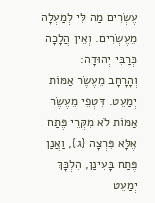עֶשְׂרִים מַה לִּי לְמַעְלָה מֵעֶשְׂרִים. וְאֵין הֲלָכָה כְּרַבִּי יְהוּדָה:
וְהָרָחָב מֵעֶשֶׂר אַמּוֹת יְמַעֵט. דִּטְפֵי מֵעֶשֶׂר אַמּוֹת לֹא מִקְּרֵי פֶּתַח אֶלָּא פִּרְצָה {ג}, וַאֲנַן פֶּתַח בָּעִינַן, הִלְכָּךְ יְמַעֵט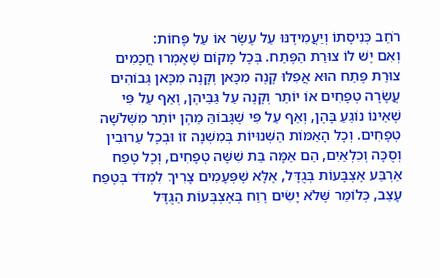רֹחַב כְּנִיסָתוֹ וְיַעֲמִידֶנּוּ עַל עֶשֶׂר אוֹ עַל פָּחוֹת:
וְאִם יֶשׁ לוֹ צוּרַת הַפֶּתַח. בְּכָל מָקוֹם שֶׁאָמְרוּ חֲכָמִים צוּרַת פֶּתַח הוּא אֲפִלּוּ קָנֶה מִכָּאן וְקָנֶה מִכָּאן גְּבוֹהִים עֲשָׂרָה טְפָחִים אוֹ יוֹתֵר וְקָנֶה עַל גַּבֵּיהֶן, וְאַף עַל פִּי שֶׁאֵינוֹ נוֹגֵעַ בָּהֶן, וְאַף עַל פִּי שֶׁגָּבוֹהַּ מֵהֶן יוֹתֵר מִשְּׁלֹשָׁה טְפָחִים. וְכָל הָאַמּוֹת הַשְּׁנוּיוֹת בְּמִשְׁנָה זוֹ וּבְכָל עֵרוּבִין וְסֻכָּה וְכִלְאַיִם, הֵם אַמָּה בַּת שִׁשָּׁה טְפָחִים, וְכָל טֶפַח אַרְבַּע אֶצְבָּעוֹת בְּגֻדָּל, אֶלָּא שֶׁפְּעָמִים צָרִיךְ לִמְדֹּד בְּטֶפַח עָצֵב, כְּלוֹמַר שֶּׁלֹא יָשִׂים רֶוַח בְּאֶצְבְּעוֹת הַגֻּדָּל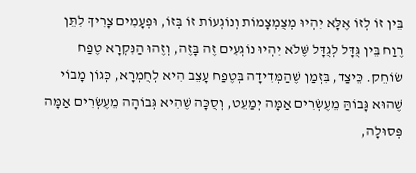בֵּין זוֹ לְזוֹ אֶלָּא יִהְיוּ מְצֻמְצָמוֹת וְנוֹגְעוֹת זוֹ בְּזוֹ, וּפְעָמִים צָרִיךְ לִתֵּן רֶוַח בֵּין גֻּדָּל לְגֻדָּל שֶּׁלֹא יִהְיוּ נוֹגְעִים זֶה בָּזֶה, וְזֶהוּ הַנִּקְרָא טֶפַח שׂוֹחֵק. כֵּיצַד, בִּזְמַן שֶׁהַמְּדִידָה בְּטֶפַח עָצֵב הִיא לְחֻמְרָא, כְּגוֹן מָבוֹי שֶׁהוּא גָּבוֹהַּ מֵעֶשְׂרִים אַמָּה יְמַעֵט, וְסֻכָּה שֶׁהִיא גְּבוֹהָה מֵעֶשְׂרִים אַמָּה פְּסוּלָה,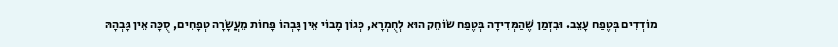מוֹדְדִים בְּטֶפַח עָצֵב. וּבִזְמַן שֶׁהַמְּדִידָה בְּטֶפַח שׂוֹחֵק הוּא לְחֻמְרָא, כְּגוֹן מָבוֹי אֵין גָּבְהוֹ פָּחוֹת מֵעֲשָׂרָה טְפָחִים, סֻכָּה אֵין גָּבְהָהּ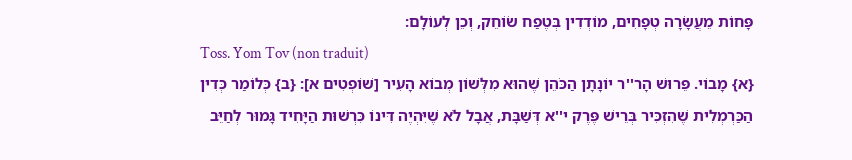פָּחוֹת מֵעֲשָׂרָה טְפָחִים, מוֹדְדִין בְּטֶפַח שׂוֹחֵק, וְכֵן לְעוֹלָם:
Toss. Yom Tov (non traduit)
{א} מָבוֹי. פֵּרוּשׁ הָר''ר יוֹנָתָן הַכֹּהֵן שֶׁהוּא מִלְּשׁוֹן מְבוֹא הָעִיר [שׁוֹפְטִים א]: {ב} כְּלוֹמַר כְּדִין הַכַּרְמְלִית שֶׁהִזְכִּיר בְּרֵישׁ פֶּרֶק י''א דְּשַׁבָּת, אֲבָל לֹא שֶׁיִּהְיֶה דִּינוֹ כִּרְשׁוּת הַיָּחִיד גָּמוּר לְחַיֵּב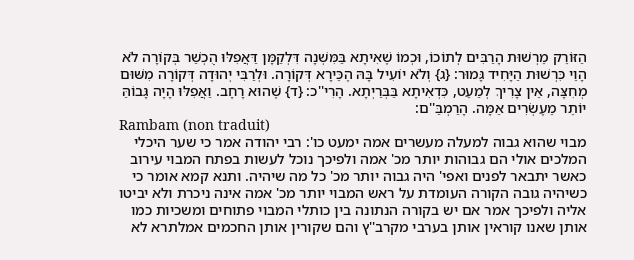הַזּוֹרֵק מֵרְשׁוּת הָרַבִּים לְתוֹכוֹ, וּכְמוֹ שֶׁאִיתָא בַּמִּשְׁנָה דִּלְקַמָּן דַּאֲפִלּוּ הֻכְשַׁר בְּקוֹרָה לֹא הָוֵי כִּרְשׁוּת הַיָּחִיד גָּמוּר: {ג} וְלֹא יוֹעִיל בָּהּ הֶכֵּירָא דְּקוֹרָה. וּלְרַבִּי יְהוּדָה דְּקוֹרָה מִשּׁוּם מְחִצָּה, אֵין צָרִיךְ לְמַעֵט, כִּדְאִיתָא בַּבְּרַיְתָא. הָרִי''כ: {ד} שֶׁהוּא רָחָב. וַאֲפִלּוּ הָיָה גָּבוֹהַּ יוֹתֵר מֵעֶשְׂרִים אַמָּה. הָרַמְבַּ''ם:
Rambam (non traduit)
מבוי שהוא גבוה למעלה מעשרים אמה ימעט כו': רבי יהודה אמר כי שער היכלי המלכים אולי הם גבוהות יותר מכ' אמה ולפיכך נוכל לעשות בפתח המבוי עירוב כאשר יתבאר לפנים ואפי' היה גבוה יותר מכ' כל מה שיהיה. ותנא קמא אומר כי כשיהיה גובה הקורה העומדת על ראש המבוי יותר מכ' אמה אינה ניכרת ולא יביטו אליה ולפיכך אמר אם יש בקורה הנתונה בין כותלי המבוי פתוחים ומשכיות כמו אותן שאנו קוראין אותן בערבי מקרב''ץ והם שקורין אותן החכמים אמלתרא לא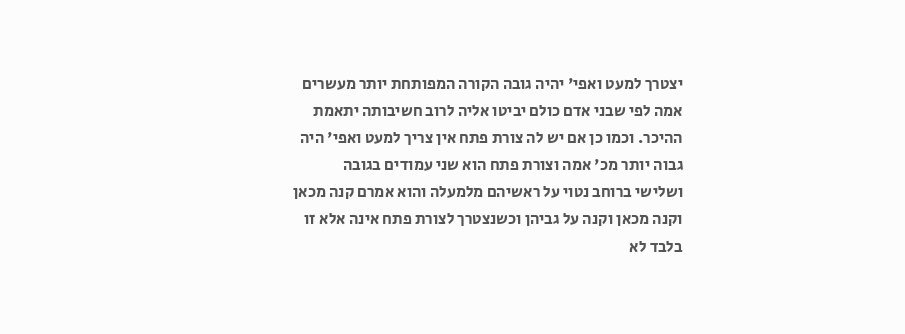יצטרך למעט ואפי' יהיה גובה הקורה המפותחת יותר מעשרים אמה לפי שבני אדם כולם יביטו אליה לרוב חשיבותה יתאמת ההיכר. וכמו כן אם יש לה צורת פתח אין צריך למעט ואפי' היה גבוה יותר מכ' אמה וצורת פתח הוא שני עמודים בגובה ושלישי ברוחב נטוי על ראשיהם מלמעלה והוא אמרם קנה מכאן וקנה מכאן וקנה על גביהן וכשנצטרך לצורת פתח אינה אלא זו בלבד לא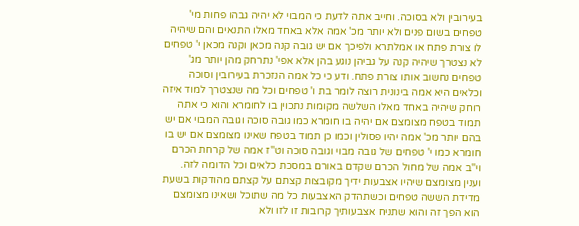בעירובין ולא בסוכה. וחייב אתה לדעת כי המבוי לא יהיה גבהו פחות מי' טפחים בשום פנים ולא יותר מכ' אמה אלא באחד מאלו התנאים והם שיהיה לו צורת פתח או אמלתרא ולפיכך אם יש גובה קנה מכאן וקנה מכאן י' טפחים לא נצטרך שיהיה קנה על גביהן נוגע בהן אלא אפי' נתרחק מהן יותר מג' טפחים נחשוב אותו צורת פתח. ודע כי כל אמה הנזכרת בעירובין וסוכה וכלאים היא אמה בינונית רוצה לומר בת ו' טפחים וכל מה שנצטרך למוד איזה רוחק שיהיה באחד מאלו השלשה מקומות נתכוין בו לחומרא והוא כי אתה תמוד בטפח מצומצם אם יהיה בו חומרא כמו גובה סוכה וגובה המבוי אם יש בהם יותר מכ' אמה יהיו פסולין וכמו כן תמוד בטפח שאינו מצומצם אם יש בו חומרא כמו י' טפחים של גובה מבוי וגובה סוכה וט''ז אמה של קרחת הכרם וי''ב אמה של מחול הכרם שקדם באורם במסכת כלאים וכל הדומה לזה. וענין מצומצם שיהיו אצבעות ידיך מקובצות קצתם על קצתם מהודקות בשעת מדידת הששה טפחים וכשתהדק האצבעות כל מה שתוכל ושאינו מצומצם הוא הפך זה והוא שתניח אצבעותיך קרובות זו לזו ולא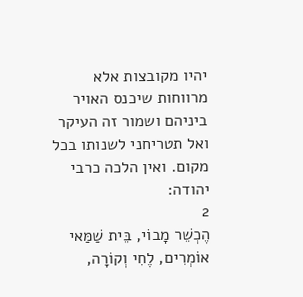יהיו מקובצות אלא מרווחות שיכנס האויר ביניהם ושמור זה העיקר ואל תטריחני לשנותו בכל מקום. ואין הלכה כרבי יהודה:
2
הֶכְשֵׁר מָבוֹי, בֵּית שַׁמַּאי אוֹמְרִים, לֶחִי וְקוֹרָה,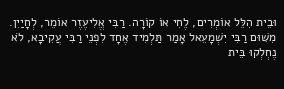וּבֵית הִלֵּל אוֹמְרִים, לֶחִי אוֹ קוֹרָה. רַבִּי אֱלִיעֶזֶר אוֹמֵר, לְחָיַיִן. מִשּׁוּם רַבִּי יִשְׁמָעֵאל אָמַר תַּלְמִיד אֶחָד לִפְנֵי רַבִּי עֲקִיבָא, לֹא נֶחְלְקוּ בֵּית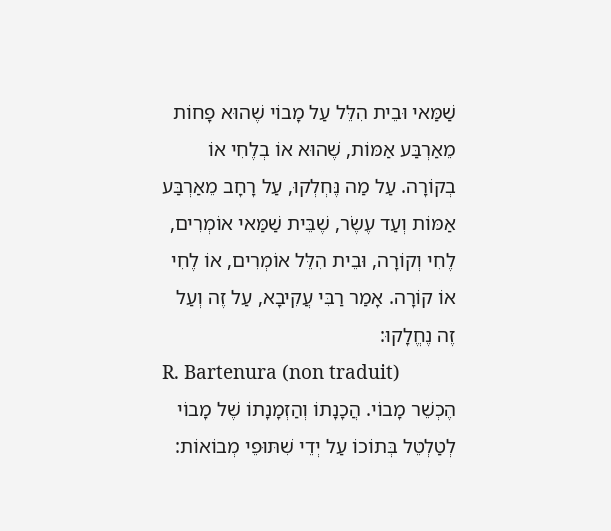שַׁמַּאי וּבֵית הִלֵּל עַל מָבוֹי שֶׁהוּא פָחוֹת מֵאַרְבַּע אַמּוֹת, שֶׁהוּא אוֹ בְלֶחִי אוֹ בְקוֹרָה. עַל מַה נֶּחְלְקוּ, עַל רָחָב מֵאַרְבַּע אַמּוֹת וְעַד עֶשֶׂר, שֶׁבֵּית שַׁמַּאי אוֹמְרִים, לֶחִי וְקוֹרָה, וּבֵית הִלֵּל אוֹמְרִים, אוֹ לֶחִי אוֹ קוֹרָה. אָמַר רַבִּי עֲקִיבָא, עַל זֶה וְעַל זֶה נֶחֱלָקוּ:
R. Bartenura (non traduit)
הֶכְשֵׁר מָבוֹי. הֲכָנָתוֹ וְהַזְמָנָתוֹ שֶׁל מָבוֹי לְטַלְטֵל בְּתוֹכוֹ עַל יְדֵי שִׁתּוּפֵי מְבוֹאוֹת: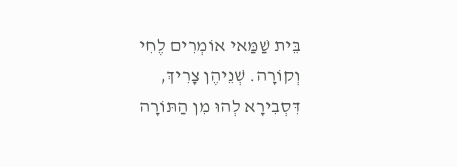בֵּית שַׁמַּאי אוֹמְרִים לֶחִי וְקוֹרָה. שְׁנֵיהֶן צָרִיךְ, דִּסְבִירָא לְהוּ מִן הַתּוֹרָה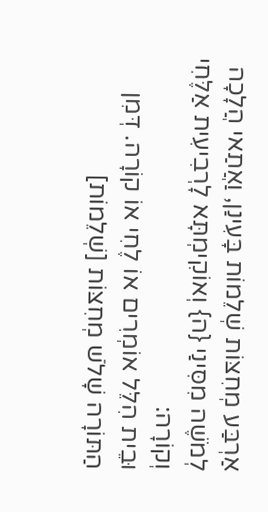אַרְבַּע מְחִצּוֹת שְׁלֵמוֹת בָּעִינַן, וַאֲתַאי הֲלָכָה לְמֹשֶׁה מִסִּינַי {ה} וְאוֹקִימְתָּא לָרְבִיעִית אַלֶּחִי וְקוֹרָה:
וּבֵית הִלֵּל אוֹמְרִים אוֹ לֶחִי אוֹ קוֹרָה. דְּמִן הַתּוֹרָה שָׁלֹשׁ מְחִצּוֹת [שְׁלֵמוֹת]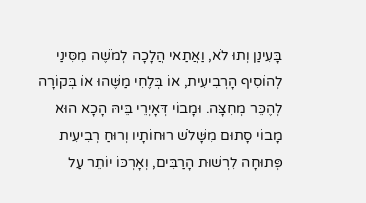בָּעִינַן וְתוּ לֹא, וַאֲתַאי הֲלָכָה לְמֹשֶׁה מִסִּינַי לְהוֹסִיף הָרְבִיעִית, אוֹ בְּלֶחִי מַשֶּׁהוּ אוֹ בְּקוֹרָה לְהֶכֵּר מְחִצָּה. וּמָבוֹי דְּאָיְרֵי בֵּיהּ הָכָא הוּא מָבוֹי סָתוּם מִשָּׁלֹשׁ רוּחוֹתָיו וְרוּחַ רְבִיעִית פְּתוּחָה לִרְשׁוּת הָרַבִּים, וְאָרְכּוֹ יוֹתֵר עַל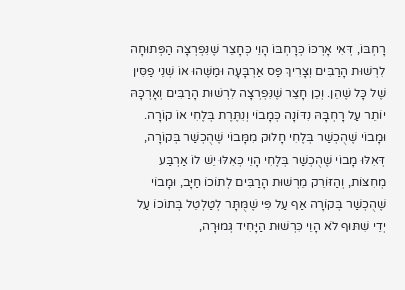רָחְבּוֹ, דְּאִי אָרְכּוֹ כְּרָחְבּוֹ הָוֵי כְּחָצֵר שֶׁנִּפְרְצָה הַפְּתוּחָה לִרְשׁוּת הָרַבִּים וְצָרִיךְ פַּס אַרְבָּעָה וּמַשֶּׁהוּ אוֹ שְׁנֵי פַסִּין שֶׁל כָּל שֶׁהֵן. וְכֵן חָצֵר שֶׁנִּפְרְצָה לִרְשׁוּת הָרַבִּים וְאָרְכָּהּ יוֹתֵר עַל רָחְבָּהּ נִדּוֹנָה כְּמָבוֹי וְנִתֶּרֶת בְּלֶחִי אוֹ קוֹרָה. וּמָבוֹי שֶׁהֻכְשַׁר בְּלֶחִי חָלוּק מִמָּבוֹי שֶׁהֻכְשַׁר בְּקוֹרָה, דְּאִלּוּ מָבוֹי שֶׁהֻכְשַׁר בְּלֶחִי הָוֵי כְּאִלּוּ יֵשׁ לוֹ אַרְבַּע מְחִצּוֹת, וְהַזּוֹרֵק מֵרְשׁוּת הָרַבִּים לְתוֹכוֹ חַיָּב, וּמָבוֹי שֶׁהֻכְשַׁר בְּקוֹרָה אַף עַל פִּי שֶׁמֻּתָּר לְטַלְטֵל בְּתוֹכוֹ עַל יְדֵי שִׁתּוּף לֹא הָוֵי כִּרְשׁוּת הַיָּחִיד גְּמוּרָה,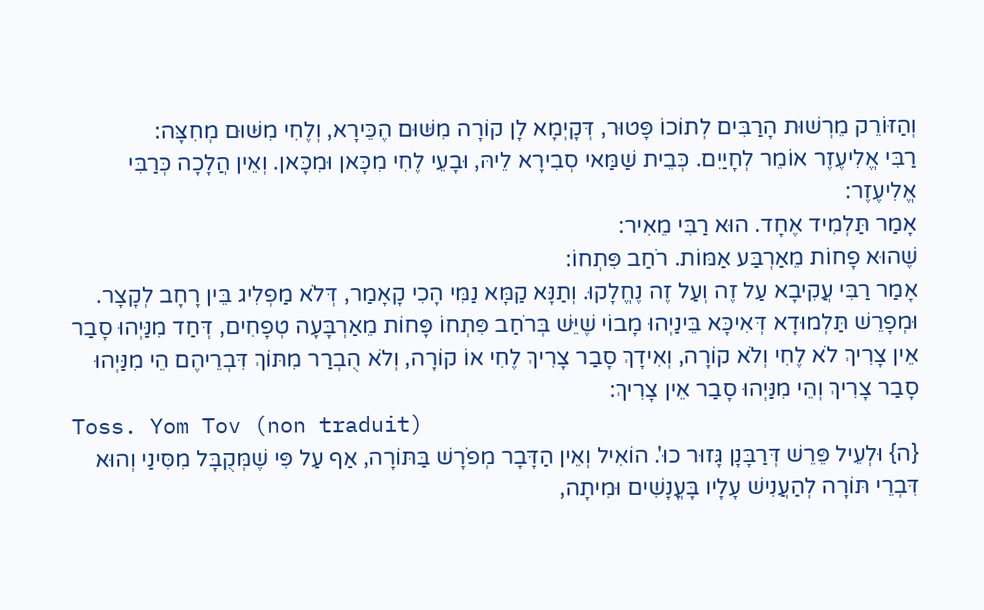וְהַזּוֹרֵק מֵרְשׁוּת הָרַבִּים לְתוֹכוֹ פָּטוּר, דְּקָיְמָא לָן קוֹרָה מִשּׁוּם הֶכֵּירָא, וְלֶחִי מִשּׁוּם מְחִצָּה:
רַבִּי אֱלִיעֶזֶר אוֹמֵר לְחָיַיִם. כְּבֵית שַׁמַּאי סְבִירָא לֵיהּ, וּבָעֵי לֶחִי מִכָּאן וּמִכָּאן. וְאֵין הֲלָכָה כְּרַבִּי אֱלִיעֶזֶר:
אָמַר תַּלְמִיד אֶחָד. הוּא רַבִּי מֵאִיר:
שֶׁהוּא פָחוֹת מֵאַרְבַּע אַמּוֹת. רֹחַב פִּתְחוֹ:
אָמַר רַבִּי עֲקִיבָא עַל זֶה וְעַל זֶה נֶחֱלָקוּ. וְתַנָּא קַמָּא נַמִּי הָכִי קָאָמַר, דְּלֹא מַפְלִיג בֵּין רָחָב לְקָצָר. וּמְפָרֵשׁ תַּלְמוּדָא דְּאִיכָּא בֵּינַיְהוּ מָבוֹי שֶׁיֵּשׁ בְּרֹחַב פִּתְחוֹ פָּחוֹת מֵאַרְבָּעָה טְפָחִים, דְּחַד מִנַּיְהוּ סָבַר אֵין צָרִיךְ לֹא לֶחִי וְלֹא קוֹרָה, וְאִידָךְ סָבַר צָרִיךְ לֶחִי אוֹ קוֹרָה, וְלֹא הֻבְרַר מִתּוֹךְ דִּבְרֵיהֶם הֵי מִנַּיְהוּ סָבַר צָרִיךְ וְהֵי מִנַּיְהוּ סָבַר אֵין צָרִיךְ:
Toss. Yom Tov (non traduit)
{ה} וּלְעֵיל פֵּרֵשׁ דְּרַבָּנָן גָּזוּר כוּ'. הוֹאִיל וְאֵין הַדָּבָר מְפֹרָשׁ בַּתּוֹרָה, אַף עַל פִּי שֶׁמְּקֻבָּל מִסִּינַי וְהוּא דִּבְרֵי תּוֹרָה לְהַעֲנִישׁ עָלָיו בָּעֳנָשִׁים וּמִיתָה,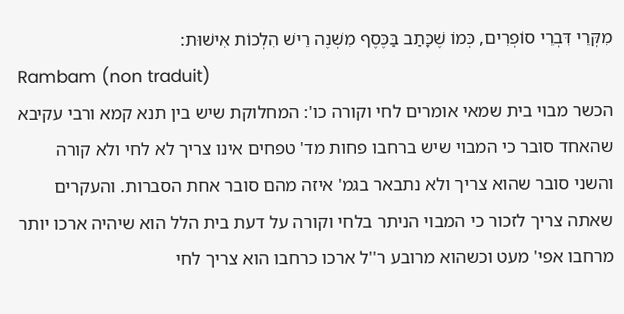מִקְּרֵי דִּבְרֵי סוֹפְרִים, כְּמוֹ שֶׁכָּתַב בַּכֶּסֶף מִשְׁנֶה רֵישׁ הִלְכוֹת אִישׁוּת:
Rambam (non traduit)
הכשר מבוי בית שמאי אומרים לחי וקורה כו': המחלוקת שיש בין תנא קמא ורבי עקיבא שהאחד סובר כי המבוי שיש ברחבו פחות מד' טפחים אינו צריך לא לחי ולא קורה והשני סובר שהוא צריך ולא נתבאר בגמ' איזה מהם סובר אחת הסברות. והעקרים שאתה צריך לזכור כי המבוי הניתר בלחי וקורה על דעת בית הלל הוא שיהיה ארכו יותר מרחבו אפי' מעט וכשהוא מרובע ר''ל ארכו כרחבו הוא צריך לחי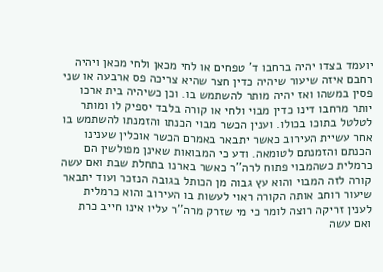יועמד בצדו יהיה ברחבו ד' טפחים או לחי מכאן ולחי מכאן ויהיה רחבם איזה שיעור שיהיה כדין חצר שהיא צריכה פס ארבעה או שני פסין במשהו ואז יהיה מותר להשתמש בו. וכן כשיהיה בית ארכו יותר מרחבו דינו כדין מבוי ולחי או קורה בלבד יספיק לו ומותר לטלטל בתוכו בכולו. וענין הכשר מבוי הכנתו והזמנתו להשתמש בו אחר עשיית העירוב כאשר יתבאר באמרם הכשר אוכלין שענינו הכנתם והזמנתם לטומאה. ודע כי המבואות שאינן מפולשין הם כרמלית כשהמבוי פתוח לרה''ר כאשר בארנו בתחלת שבת ואם עשה קורה לזה המבוי והוא עץ גבוה מן הכותל בגובה הנזכר ועוד יתבאר שיעור רוחב אותה הקורה ראוי לעשות בו העירוב והוא כרמלית לענין זריקה רוצה לומר כי מי שזרק מרה''ר עליו אינו חייב כרת ואם עשה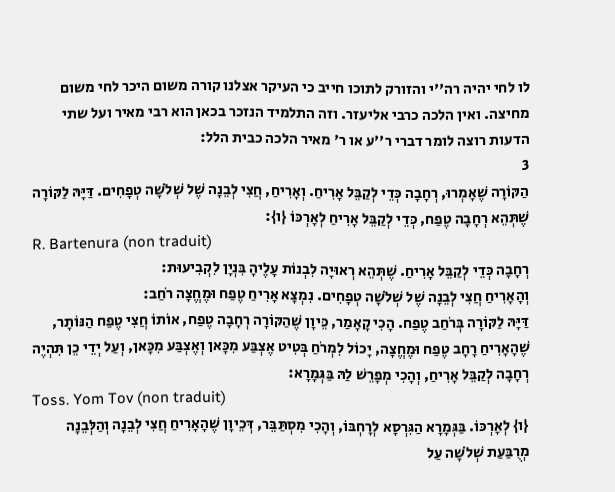לו לחי יהיה רה''י והזורק לתוכו חייב כי העיקר אצלנו קורה משום היכר לחי משום מחיצה. ואין הלכה כרבי אליעזר. וזה התלמיד הנזכר בכאן הוא רבי מאיר ועל שתי הדעות רוצה לומר דברי ר''ע או ר' מאיר הלכה כבית הלל:
3
הַקּוֹרָה שֶׁאָמְרוּ, רְחָבָה כְּדֵי לְקַבֵּל אָרִיחַ. וְאָרִיחַ, חֲצִי לְבֵנָה שֶׁל שְׁלֹשָׁה טְפָחִים. דַּיָּהּ לַקּוֹרָה שֶׁתְּהֵא רְחָבָה טֶפַח, כְּדֵי לְקַבֵּל אָרִיחַ לְאָרְכּוֹ {ו}:
R. Bartenura (non traduit)
רְחָבָה כְּדֵי לְקַבֵּל אָרִיחַ. שֶׁתְּהֵא רְאוּיָה לִבְנוֹת עָלֶיהָ בִּנְיָן לִקְבִיעוּת:
וְהָאָרִיחַ חֲצִי לְבֵנָה שֶׁל שְׁלֹשָׁה טְפָחִים. נִמְצָא אָרִיחַ טֶפַח וּמֶחֱצָה רֹחַב:
דַּיָּהּ לַקּוֹרָה בְּרֹחַב טֶפַח. הָכִי קָאָמַר, כֵּיוָן שֶׁהַקּוֹרָה רְחָבָה טֶפַח, אוֹתוֹ חֲצִי טֶפַח הַנּוֹתָר, שֶׁהָאָרִיחַ רָחָב טֶפַח וּמֶחֱצָה, יָכוֹל לִמְרֹחַ בְּטִיט אֶצְבַּע מִכָּאן וְאֶצְבַּע מִכָּאן, וְעַל יְדֵי כֵן תִּהְיֶה רְחָבָה לְקַבֵּל אָרִיחַ, וְהָכִי מְפָרֵשׁ לַהּ בַּגְּמָרָא:
Toss. Yom Tov (non traduit)
{ו} לְאָרְכּוֹ. בַּגְּמָרָא הַגִּרְסָא לְרָחְבּוֹ, וְהָכִי מִסְתַּבֵּר, דְּכֵיוָן שֶׁהָאָרִיחַ חֲצִי לְבֵנָה וְהַלְּבֵנָה מְרֻבַּעַת שְׁלֹשָׁה עַל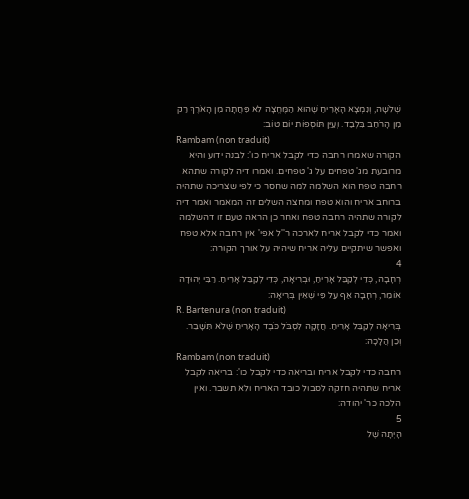שְׁלֹשָׁה, וְנִמְצָא הָאָרִיחַ שֶׁהוּא הַמֶּחֱצָה לֹא פִּחֲתָה מִן הָאֹרֶךְ רַק מִן הָרֹחַב בִּלְבַד. וְעַיֵּן תּוֹסְפוֹת יוֹם טוֹב:
Rambam (non traduit)
הקורה שאמרו רחבה כדי לקבל אריח כו': לבנה ידוע והיא מרובעת מג' טפחים על ג' טפחים. ואמרו דיה לקורה שתהא רחבה טפח הוא השלמה למה שחסר כי לפי שצריכה שתהיה ברוחב אריח והוא טפח ומחצה השלים זה המאמר ואמר דיה לקורה שתהיה רחבה טפח ואחר כן הראה טעם זו דהשלמה ואמר כדי לקבל אריח לארכה ר''ל אפי' אין רחבה אלא טפח ואפשר שיתקיים עליה אריח שיהיה על אורך הקורה:
4
רְחָבָה, כְּדֵי לְקַבֵּל אָרִיחַ, וּבְרִיאָה, כְּדֵי לְקַבֵּל אָרִיחַ. רַבִּי יְהוּדָה אוֹמֵר, רְחָבָה אַף עַל פִּי שֶׁאֵין בְּרִיאָה:
R. Bartenura (non traduit)
בְּרִיאָה לְקַבֵּל אָרִיחַ. חֲזָקָה לִסְבֹּל כֹּבֶד הָאָרִיחַ שֶּׁלֹא תִּשָּׁבֵר. וְכֵן הֲלָכָה:
Rambam (non traduit)
רחבה כדי לקבל אריח ובריאה כדי לקבל כו': בריאה לקבל אריח שתהיה חזקה לסבול כובד האריח ולא תשבר. ואין הלכה כר' יהודה:
5
הָיְתָה שֶׁל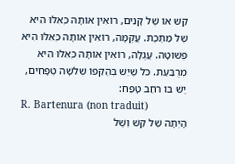קַשׁ אוֹ שֶׁל קָנִים, רוֹאִין אוֹתָהּ כְּאִלּוּ הִיא שֶׁל מַתֶּכֶת. עֲקֻמָּה, רוֹאִין אוֹתָהּ כְּאִלּוּ הִיא פְשׁוּטָה. עֲגֻלָּה, רוֹאִין אוֹתָהּ כְּאִלּוּ הִיא מְרֻבַּעַת. כֹּל שֶׁיֵּשׁ בְּהֶקֵּפוֹ שְׁלֹשָׁה טְפָחִים, יֶשׁ בּוֹ רֹחַב טָפַח:
R. Bartenura (non traduit)
הָיְתָה שֶׁל קַשׁ וְשֶׁל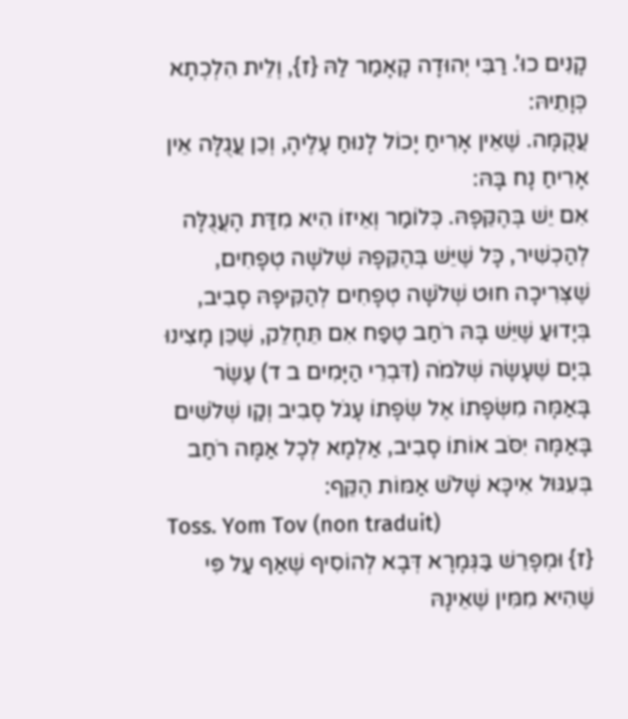קָנִים כוּ'. רַבִּי יְהוּדָה קָאָמַר לַהּ {ז}, וְלֵית הִלְכְתָא כְּוָתֵיהּ:
עֲקֻמָּה. שֶׁאֵין אָרִיחַ יָכוֹל לָנוּחַ עָלֶיהָ, וְכֵן עֲגֻלָּה אֵין אָרִיחַ נָח בָּהּ:
אִם יֵשׁ בְּהֶקֵּפָהּ. כְּלוֹמַר וְאֵיזוֹ הִיא מִדַּת הָעֲגֻלָּה לְהַכְשִׁיר, כָּל שֶׁיֵּשׁ בְּהֶקֵּפָהּ שְׁלֹשָׁה טְפָחִים, שֶׁצְּרִיכָה חוּט שְׁלֹשָׁה טְפָחִים לְהַקִּיפָהּ סָבִיב, בְּיָדוּעַ שֶׁיֵּשׁ בָּהּ רֹחַב טֶפַח אִם תֵּחָלֵק, שֶׁכֵּן מָצִינוּ בְּיָם שֶׁעָשָׂה שְׁלֹמֹה (דִּבְרֵי הַיָּמִים ב ד) עֶשֶׂר בָּאַמָּה מִשְּׂפָתוֹ אֶל שְׂפָתוֹ עָגֹל סָבִיב וְקַו שְׁלֹשִׁים בָּאַמָּה יִסֹּב אוֹתוֹ סָבִיב, אַלְמָא לְכָל אַמָּה רֹחַב בְּעִגּוּל אִיכָּא שָׁלֹשׁ אַמּוֹת הֶקֵּף:
Toss. Yom Tov (non traduit)
{ז} וּמְפָרֵשׁ בַּגְּמָרָא דְּבָא לְהוֹסִיף שֶׁאַף עַל פִּי שֶׁהִיא מִמִּין שֶׁאֵינָהּ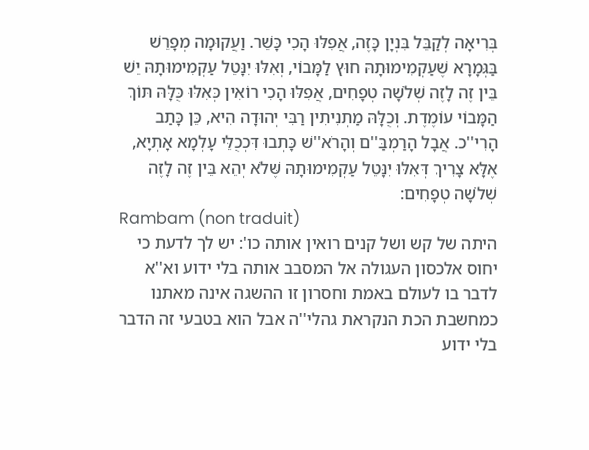בְּרִיאָה לְקַבֵּל בִּנְיָן כָּזֶה, אֲפִלּוּ הָכִי כָּשֵׁר. וַעֲקוּמָה מְפָרֵשׁ בַּגְּמָרָא שֶׁעַקְמִימוּתָהּ חוּץ לַמָּבוֹי, וְאִלּוּ יִנָּטֵל עַקְמִימוּתָהּ יֵשׁ בֵּין זֶה לָזֶה שְׁלֹשָׁה טְפָחִים, אֲפִלּוּ הָכִי רוֹאִין כְּאִלּוּ כֻּלָּהּ תּוֹךְ הַמָּבוֹי עוֹמֶדֶת. וְכֻלָּהּ מַתְנִיתִין רַבִּי יְהוּדָה הִיא, כֵּן כָּתַב הָרִי''כ. אֲבָל הָרַמְבַּ''ם וְהָרֹא''שׁ כָּתְבוּ דִּכְכֻלֵּי עָלְמָא אָתְיָא, אֶלָּא צָרִיךְ דְּאִלּוּ יִנָּטֵל עַקְמִימוּתָהּ שֶּׁלֹא יְהֵא בֵּין זֶה לָזֶה שְׁלֹשָׁה טְפָחִים:
Rambam (non traduit)
היתה של קש ושל קנים רואין אותה כו': יש לך לדעת כי יחוס אלכסון העגולה אל המסבב אותה בלי ידוע וא''א לדבר בו לעולם באמת וחסרון זו ההשגה אינה מאתנו כמחשבת הכת הנקראת גהלי''ה אבל הוא בטבעי זה הדבר בלי ידוע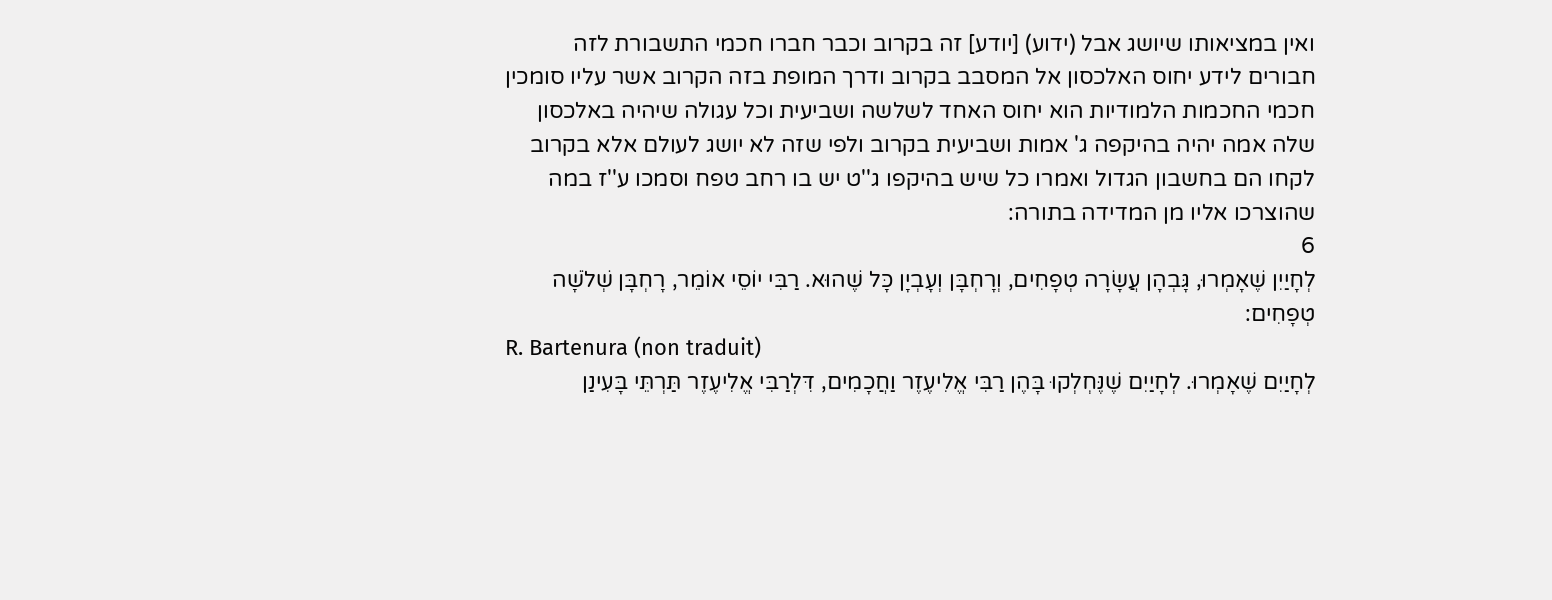ואין במציאותו שיושג אבל (ידוע) [יודע] זה בקרוב וכבר חברו חכמי התשבורת לזה חבורים לידע יחוס האלכסון אל המסבב בקרוב ודרך המופת בזה הקרוב אשר עליו סומכין חכמי החכמות הלמודיות הוא יחוס האחד לשלשה ושביעית וכל עגולה שיהיה באלכסון שלה אמה יהיה בהיקפה ג' אמות ושביעית בקרוב ולפי שזה לא יושג לעולם אלא בקרוב לקחו הם בחשבון הגדול ואמרו כל שיש בהיקפו ג''ט יש בו רחב טפח וסמכו ע''ז במה שהוצרכו אליו מן המדידה בתורה:
6
לְחָיַיִן שֶׁאָמְרוּ, גָּבְהָן עֲשָׂרָה טְפָחִים, וְרָחְבָּן וְעָבְיָן כָּל שֶׁהוּא. רַבִּי יוֹסֵי אוֹמֵר, רָחְבָּן שְׁלֹשָׁה טְפָחִים:
R. Bartenura (non traduit)
לְחָיַיִם שֶׁאָמְרוּ. לְחָיַיִם שֶׁנֶּחְלְקוּ בָּהֶן רַבִּי אֱלִיעֶזֶר וַחֲכָמִים, דִּלְרַבִּי אֱלִיעֶזֶר תַּרְתֵּי בָּעִינַן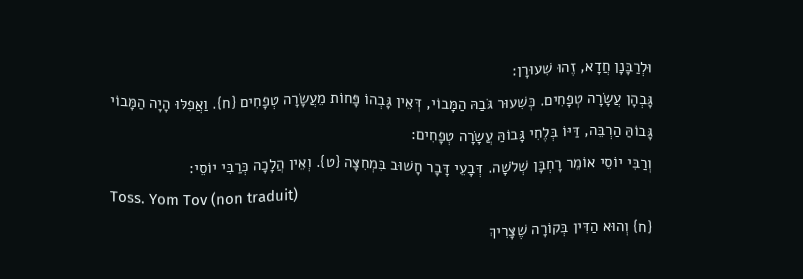וּלְרַבָּנָן חֲדָא, זֶהוּ שִׁעוּרָן:
גָּבְהָן עֲשָׂרָה טְפָחִים. כְּשִׁעוּר גֹּבַהּ הַמָּבוֹי, דְּאֵין גָּבְהוֹ פָּחוֹת מֵעֲשָׂרָה טְפָחִים {ח}. וַאֲפִלּוּ הָיָה הַמָּבוֹי גָּבוֹהַּ הַרְבֵּה, דַּיּוֹ בְּלֶחִי גָּבוֹהַּ עֲשָׂרָה טְפָחִים:
וְרַבִּי יוֹסֵי אוֹמֵר רָחְבָּן שְׁלֹשָׁה. דְּבָעֵי דָּבָר חָשׁוּב בִּמְחִצָּה {ט}. וְאֵין הֲלָכָה כְּרַבִּי יוֹסֵי:
Toss. Yom Tov (non traduit)
{ח} וְהוּא הַדִּין בְּקוֹרָה שֶׁצָּרִיךְ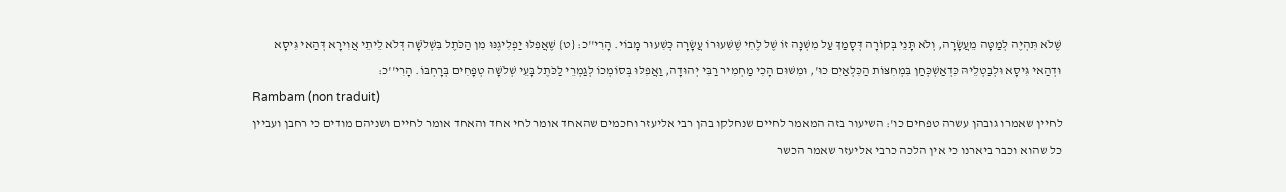שֶּׁלֹא תִּהְיֶה לְמַטָּה מֵעֲשָׂרָה, וְלֹא תָּנֵי בְּקוֹרָה דְּסָמַךְ עַל מִשְׁנָה זוֹ שֶׁל לֶחִי שֶׁשִּׁעוּרוֹ עֲשָׂרָה כְּשִׁעוּר מָבוֹי. הָרִי''כ: {ט} שֶׁאֲפִלּוּ יַפְלִיגֶנּוּ מִן הַכֹּתֶל בִּשְׁלֹשָׁה דְּלֹא לֵיתֵי אֲוִירָא דְּהַאי גִּיסָא וּדְהַאי גִּיסָא וּלְבַטְלֵיהּ כִּדְאַשְׁכְּחַן בִּמְחִצּוֹת הַכִּלְאַיִם כוּ', וּמִשּׁוּם הָכִי מַחְמִיר רַבִּי יְהוּדָה, וַאֲפִלּוּ בְּסוֹמְכוֹ לְגַמְרֵי לַכֹּתֶל בָּעֵי שְׁלֹשָׁה טְפָחִים בְּרָחְבּוֹ. הָרִי''כ:
Rambam (non traduit)
לחיין שאמרו גובהן עשרה טפחים כו': השיעור בזה המאמר לחיים שנחלקו בהן רבי אליעזר וחכמים שהאחד אומר לחי אחד והאחד אומר לחיים ושניהם מודים כי רחבן ועביין כל שהוא וכבר ביארנו כי אין הלכה כרבי אליעזר שאמר הכשר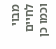מבוי לחיים וכמו כן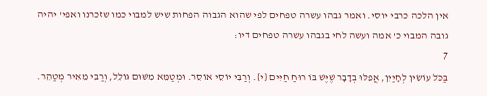אין הלכה כרבי יוסי. ואמר גבהו עשרה טפחים לפי שהוא הגבוה הפחות שיש למבוי כמו שזכרנו ואפי' יהיה גובה המבוי כ' אמה ועשה לחי בגבהו עשרה טפחים דיו:
7
בַּכֹּל עוֹשִׂין לְחָיַיִן, אֲפִלּוּ בְדָבָר שֶׁיֶּשׁ בּוֹ רוּחַ חַיִּים {י}. וְרַבִּי יוֹסֵי אוֹסֵר. וּמְטַמֵּא מִשּׁוּם גּוֹלֵל, וְרַבִּי מֵאִיר מְטַהֵר.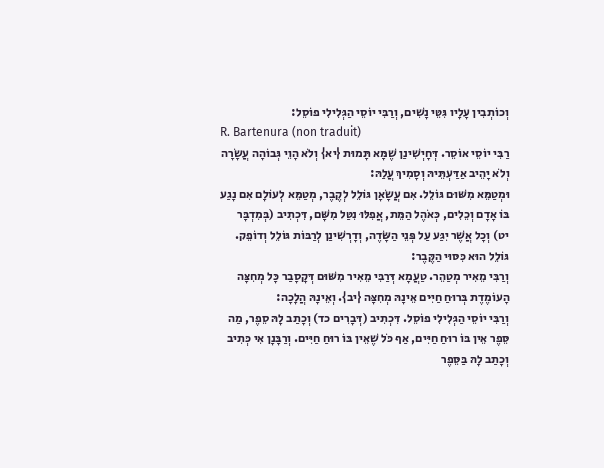וְכוֹתְבִין עָלָיו גִּטֵּי נָשִׁים, וְרַבִּי יוֹסֵי הַגְּלִילִי פוֹסֵל:
R. Bartenura (non traduit)
רַבִּי יוֹסֵי אוֹסֵר. דְּחָיְשִׁינַן שֶׁמָּא תָּמוּת {יא} וְלֹא הָוֵי גְּבוֹהָה עֲשָׂרָה וְלֹא יָהֵיב אַדַּעְתֵּיהּ וְסָמִיךְ עֲלַהּ:
וּמְטַמֵּא מִשּׁוּם גּוֹלֵל. אִם עֲשָׂאָן גּוֹלֵל לְקֶבֶר, מְטַמֵּא לְעוֹלָם אִם נָגַע בּוֹ אָדָם וְכֵלִים, כְּאֹהֶל הַמֵּת, אֲפִלּוּ נִטַּל מִשָּׁם, דִּכְתִיב (בְּמִדְבָּר יט) וְכָל אֲשֶׁר יִגַּע עַל פְּנֵי הַשָּׂדֶה, וְדָרְשִׁינַן לְרַבּוֹת גּוֹלֵל וְדוֹפֵק. גּוֹלֵל הוּא כִּסּוּי הַקֶּבֶר:
וְרַבִּי מֵאִיר מְטַהֵר. טַעֲמָא דְּרַבִּי מֵאִיר מִשּׁוּם דְּקָסָבַר כָּל מְחִצָּה הָעוֹמֶדֶת בְּרוּחַ חַיִּים אֵינָהּ מְחִצָּה {יב}. וְאֵינָהּ הֲלָכָה:
וְרַבִּי יוֹסֵי הַגְּלִילִי פוֹסֵל. דִּכְתִיב (דְּבָרִים כד) וְכָתַב לָהּ סֵפֶר, מַה סֵּפֶר אֵין בּוֹ רוּחַ חַיִּים, אַף כֹּל שֶׁאֵין בּוֹ רוּחַ חַיִּים. וְרַבָּנָן אִי כְּתִיב וְכָתַב לָהּ בַּסֵּפֶר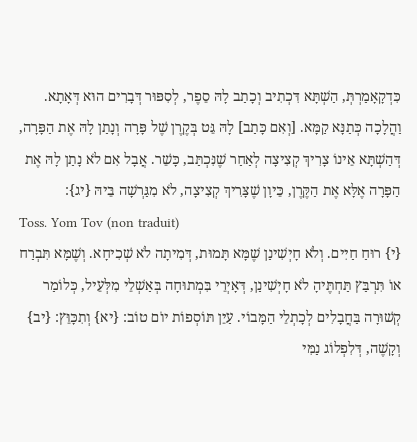כִּדְקָאָמַרְתְּ, הַשְׁתָּא דִּכְתִיב וְכָתַב לָהּ סֵפֶר, לְסִפּוּר דְּבָרִים הוּא דְּאָתָא. וַהֲלָכָה כְּתַנָּא קַמָּא. [וְאִם כָּתַב] לָהּ גֵּט בְּקֶרֶן שֶׁל פָּרָה וְנָתַן לָהּ אֶת הַפָּרָה, דְּהַשְׁתָּא אֵינוֹ צָרִיךְ קְצִיצָה לְאַחַר שֶׁנִּכְתַּב, כָּשֵׁר. אֲבָל אִם לֹא נָתַן לָהּ אֶת הַפָּרָה אֶלָּא אֶת הַקֶּרֶן, כֵּיוָן שֶׁצָּרִיךְ קְצִיצָה, לֹא מִגַּרְשָׁה בֵּיהּ {יג}:
Toss. Yom Tov (non traduit)
{י} רוּחַ חַיִּים. וְלֹא חָיְשִׁינַן שֶׁמָּא תָּמוּת, דְּמִיתָה לֹא שְׁכִיחָא. וְשֶׁמָּא תִּבְרַח אוֹ תִּרְבַּץ תַּחְתֶּיהָ לֹא חָיְשִׁינַן, דְּאָיְרֵי בִּמְתוּחָה בְּאַשְׁלֵי מִלְּעֵיל, כְּלוֹמַר קְשׁוּרָה בַּחֲבָלִים לְכָתְלֵי הַמָּבוֹי. עַיֵּן תּוֹסְפוֹת יוֹם טוֹב: {יא} וְתִכָּוֵּץ: {יב} וְקָשֶׁה, דְּלִפְלוֹג נַמִּי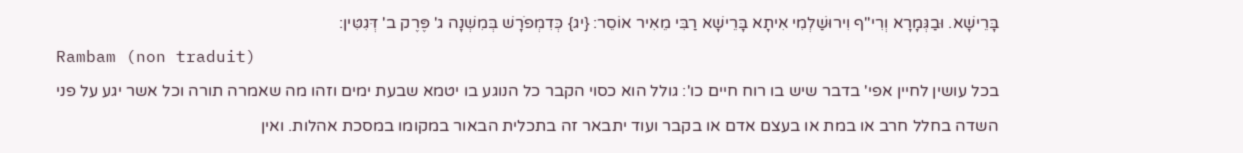בָּרֵישָׁא. וּבַגְּמָרָא וְרִי''ף וִירוּשַׁלְמִי אִיתָא בָּרֵישָׁא רַבִּי מֵאִיר אוֹסֵר: {יג} כְּדִמְפֹרָשׁ בְּמִשְׁנָה ג' פֶּרֶק ב' דְּגִטִּין:
Rambam (non traduit)
בכל עושין לחיין אפי' בדבר שיש בו רוח חיים כו': גולל הוא כסוי הקבר כל הנוגע בו יטמא שבעת ימים וזהו מה שאמרה תורה וכל אשר יגע על פני השדה בחלל חרב או במת או בעצם אדם או בקבר ועוד יתבאר זה בתכלית הבאור במקומו במסכת אהלות. ואין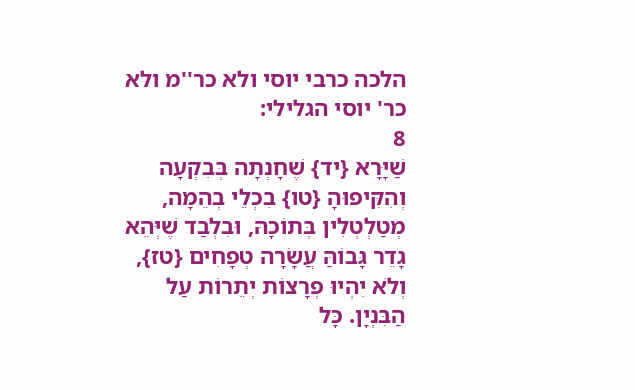הלכה כרבי יוסי ולא כר''מ ולא כר' יוסי הגלילי:
8
שַׁיָּרָא {יד} שֶׁחָנְתָה בְּבִקְעָה וְהִקִּיפוּהָ {טו} בִכְלֵי בְהֵמָה, מְטַלְטְלִין בְּתוֹכָהּ, וּבִלְבַד שֶׁיְּהֵא גָדֵר גָּבוֹהַּ עֲשָׂרָה טְפָחִים {טז}, וְלֹא יִהְיוּ פְרָצוֹת יְתֵרוֹת עַל הַבִּנְיָן. כָּל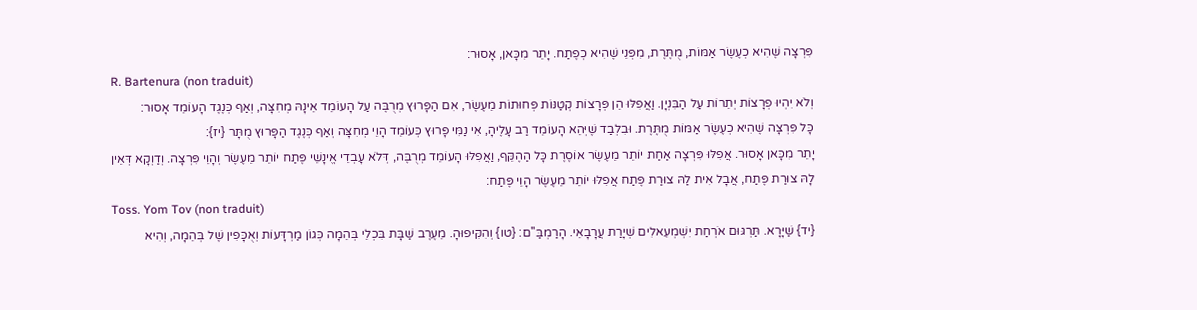פִּרְצָה שֶׁהִיא כְעֶשֶׂר אַמּוֹת, מֻתֶּרֶת, מִפְּנֵי שֶׁהִיא כְפֶתַח. יָתֵר מִכָּאן, אָסוּר:
R. Bartenura (non traduit)
וְלֹא יִהְיוּ פְרָצוֹת יְתֵרוֹת עַל הַבִּנְיָן. וַאֲפִלּוּ הֵן פְּרָצוֹת קְטַנּוֹת פְּחוּתוֹת מֵעֶשֶׂר, אִם הַפָּרוּץ מְרֻבֶּה עַל הָעוֹמֵד אֵינָהּ מְחִצָּה, וְאַף כְּנֶגֶד הָעוֹמֵד אָסוּר:
כָּל פִּרְצָה שֶׁהִיא כְעֶשֶׂר אַמּוֹת מֻתֶּרֶת. וּבִלְבַד שֶׁיְּהֵא הָעוֹמֵד רַב עָלֶיהָ, אִי נַמִּי פָּרוּץ כְּעוֹמֵד הָוֵי מְחִצָּה וְאַף כְּנֶגֶד הַפָּרוּץ מֻתָּר {יז}:
יָתֵר מִכָּאן אָסוּר. אֲפִלּוּ פִּרְצָה אַחַת יוֹתֵר מֵעֶשֶׂר אוֹסֶרֶת כָּל הַהֶקֵּף, וַאֲפִלּוּ הָעוֹמֵד מְרֻבֶּה, דְּלֹא עָבְדֵי אֱינָשֵׁי פֶּתַח יוֹתֵר מֵעֶשֶׂר וְהָוֵי פִּרְצָה. וְדַוְקָא דְּאֵין לָהּ צוּרַת פֶּתַח, אֲבָל אִית לַהּ צוּרַת פֶּתַח אֲפִלּוּ יוֹתֵר מֵעֶשֶׂר הָוֵי פֶּתַח:
Toss. Yom Tov (non traduit)
{יד} שַׁיָּרָא. תַּרְגּוּם אֹרְחַת יִשְׁמְעֵאלִים שְׁיָרַת עֲרָבָאֵי. הָרַמְבַּ''ם: {טו} וְהִקִּיפוּהָ. מֵעֶרֶב שַׁבָּת בִּכְלֵי בְּהֵמָה כְּגוֹן מַרְדָּעוֹת וְאֻכָּפִין שֶׁל בְּהֵמָה, וְהִיא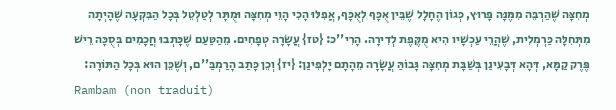מְחִצָּה שֶׁהַרְבֵּה מִמֶּנָּה פָּרוּץ, כְּגוֹן הֶחָלָל שֶׁבֵּין אֻכָּף לְאֻכָּף, אֲפִלּוּ הָכִי הָוֵי מְחִצָּה וּמֻתָּר לְטַלְטֵל בְּכָל הַבִּקְעָה שֶׁהָיְתָה מִתְּחִלָּה כַּרְמְלִית, שֶׁהֲרֵי עַכְשָׁיו הִיא מֻקֶּפֶת לְדִירָה. הָרִי''כ: {טז} עֲשָׂרָה טְפָחִים. מֵהַטַּעַם שֶׁכָּתְבוּ חֲכָמִים בְּסֻכָּה רֵישׁ פֶּרֶק קַמָּא, דְּהָא דְּבָעִינַן בְּשַׁבָּת מְחִצָּה גָּבוֹהַּ עֲשָׂרָה מֵהָתָם יָלְפִינַן: {יז} וְכֵן כָּתַב הָרַמְבַּ''ם, וְשֶׁכֵּן הוּא בְּכָל הַתּוֹרָה:
Rambam (non traduit)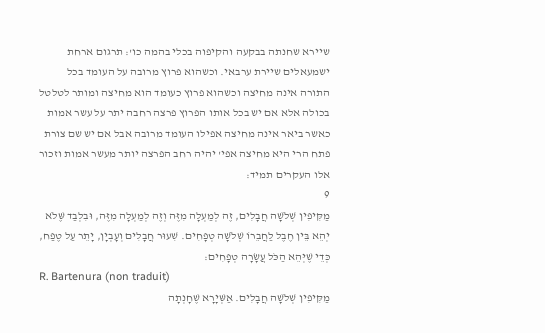שיירא שחנתה בבקעה והקיפוה בכלי בהמה כו': תרגום ארחת ישמעאלים שיירת ערבאי. וכשהוא פרוץ מרובה על העומד בכל התורה אינה מחיצה וכשהוא פרוץ כעומד הוא מחיצה ומותר לטלטל בכולה אלא אם יש בכל אותו הפרוץ פרצה רחבה יתר על עשר אמות כאשר ביאר אינה מחיצה אפילו העומד מרובה אבל אם יש שם צורת פתח הרי היא מחיצה אפי' יהיה רחב הפרצה יותר מעשר אמות וזכור אלו העקרים תמיד:
9
מַקִּיפִין שְׁלֹשָׁה חֲבָלִים, זֶה לְמַעְלָה מִזֶּה וְזֶה לְמַעְלָה מִזֶּה, וּבִלְבַד שֶּׁלֹא יְהֵא בֵּין חֶבֶל לַחֲבֵרוֹ שְׁלֹשָׁה טְפָחִים. שִׁעוּר חֲבָלִים וְעָבְיָן, יָתֵר עַל טֶפַח, כְּדֵי שֶׁיְּהֵא הַכֹּל עֲשָׂרָה טְפָחִים:
R. Bartenura (non traduit)
מַקִּיפִין שְׁלֹשָׁה חֲבָלִים. אַשְּׁיָרָא שֶׁחָנְתָה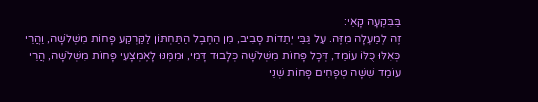בַּבִּקְעָה קָאֵי:
זֶה לְמַעְלָה מִזֶּה. עַל גַּבֵּי יְתֵדוֹת סָבִיב, מִן הַחֶבֶל הַתַּחְתּוֹן לַקַּרְקַע פָּחוֹת מִשְּׁלֹשָׁה, וַהֲרֵי כְּאִלּוּ כֻּלּוֹ עוֹמֵד, דְּכָל פָּחוֹת מִשְּׁלֹשָׁה כְּלָבוּד דָּמִי, וּמִמֶּנּוּ לָאֶמְצָעִי פָּחוֹת מִשְּׁלֹשָׁה, הֲרֵי עוֹמֵד שִׁשָּׁה טְפָחִים פָּחוֹת שְׁנֵי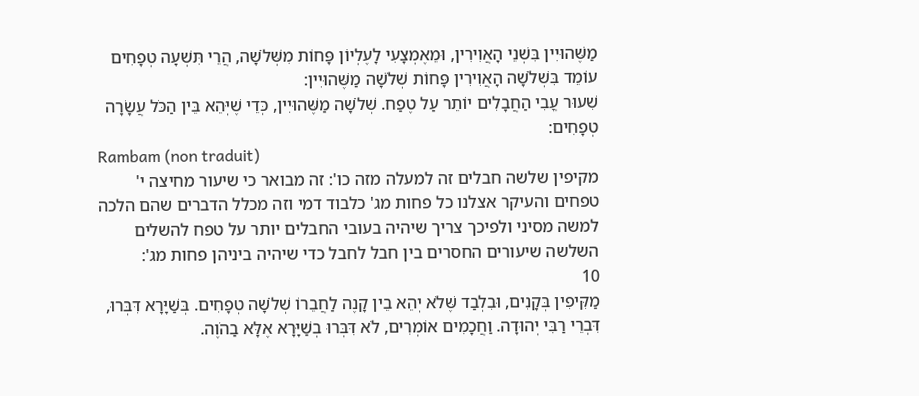מַשֶּׁהוּיִין בִּשְׁנֵי הָאֲוִירִין, וּמֵאֶמְצָעִי לָעֶלְיוֹן פָּחוֹת מִשְּׁלֹשָׁה, הֲרֵי תִּשְׁעָה טְפָחִים עוֹמֵד בִּשְׁלֹשָׁה הָאֲוִירִין פָּחוֹת שְׁלֹשָׁה מַשֶּׁהוּיִין:
שִׁעוּר עֳבִי הַחֲבָלִים יוֹתֵר עַל טֶפַח. שְׁלֹשָׁה מַשֶּׁהוּיִין, כְּדֵי שֶׁיְּהֵא בֵּין הַכֹּל עֲשָׂרָה טְפָחִים:
Rambam (non traduit)
מקיפין שלשה חבלים זה למעלה מזה כו': זה מבואר כי שיעור מחיצה י' טפחים והעיקר אצלנו כל פחות מג' כלבוד דמי וזה מכלל הדברים שהם הלכה למשה מסיני ולפיכך צריך שיהיה בעובי החבלים יותר על טפח להשלים השלשה שיעורים החסרים בין חבל לחבל כדי שיהיה ביניהן פחות מג':
10
מַקִּיפִין בְּקָנִים, וּבִלְבַד שֶּׁלֹא יְהֵא בֵין קָנֶה לַחֲבֵרוֹ שְׁלֹשָׁה טְפָחִים. בְּשַׁיָּרָא דִּבְּרוּ, דִּבְרֵי רַבִּי יְהוּדָה. וַחֲכָמִים אוֹמְרִים, לֹא דִּבְּרוּ בְשַׁיָּרָא אֶלָּא בַהֹוֶה.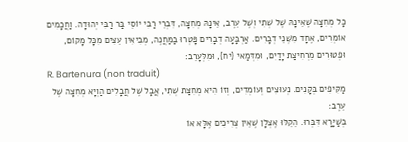כָּל מְחִצָּה שֶׁאֵינָהּ שֶׁל שְׁתִי וְשֶׁל עֵרֶב, אֵינָהּ מְחִצָּה, דִּבְרֵי רַבִּי יוֹסֵי בַּר רַבִּי יְהוּדָה. וַחֲכָמִים אוֹמְרִים, אֶחָד מִשְּׁנֵי דְבָרִים. אַרְבָּעָה דְבָרִים פָּטְרוּ בַמַּחֲנֶה, מְבִיאִין עֵצִים מִכָּל מָקוֹם, וּפְטוּרִים מֵרְחִיצַת יָדַיִם, וּמִדְּמַאי {יח}, וּמִלְּעָרֵב:
R. Bartenura (non traduit)
מַקִּיפִים בְּקָנִים. נְעוּצִים וְעוֹמְדִים, וְזוֹ הִיא מְחִצַּת שְׁתִי, אֲבָל שֶׁל חֲבָלִים הַוְיָא מְחִצָּה שֶׁל עֵרֶב:
בְּשַׁיָּרָא דִּבְּרוּ. הֵקֵלּוּ אֶצְלָן שֶׁאֵין צְרִיכִים אֶלָּא אוֹ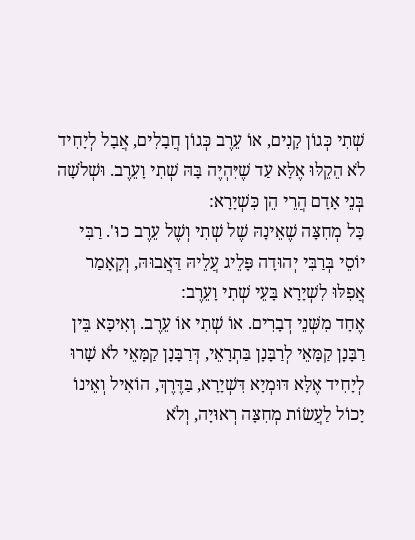שְׁתִי כְּגוֹן קָנִים, אוֹ עֵרֶב כְּגוֹן חֲבָלִים, אֲבָל לְיָחִיד לֹא הֵקֵלּוּ אֶלָּא עַד שֶׁיִּהְיֶה בָּהּ שְׁתִי וָעֵרֶב. וּשְׁלֹשָׁה בְּנֵי אָדָם הֲרֵי הֵן כִּשְׁיָרָא:
כָּל מְחִצָּה שֶׁאֵינָהּ שֶׁל שְׁתִי וְשֶׁל עֵרֶב כוּ'. רַבִּי יוֹסֵי בְּרַבִּי יְהוּדָה פָּלֵיג עֲלֵיהּ דַּאֲבוּהּ, וְקָאָמַר אֲפִלּוּ לִשְׁיָרָא בָּעֵי שְׁתִי וָעֵרֶב:
אֶחָד מִשְּׁנֵי דְבָרִים. אוֹ שְׁתִי אוֹ עֵרֶב. וְאִיכָּא בֵּין רַבָּנָן קַמָּאֵי לְרַבָּנָן בַּתְרָאֵי, דְּרַבָּנָן קַמָּאֵי לֹא שָׁרוּ לְיָחִיד אֶלָּא דּוּמְיָא דִּשְׁיָרָא, בַּדֶּרֶךְ, הוֹאִיל וְאֵינוֹ יָכוֹל לַעֲשׂוֹת מְחִצָּה רְאוּיָה, וְלֹא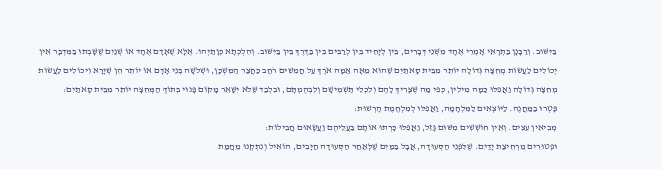בַּיִּשּׁוּב. וְרַבָּנָן בַּתְרָאֵי אָמְרֵי אֶחָד מִשְּׁנֵי דְּבָרִים, בֵּין לְיָחִיד בֵּין לְרַבִּים בֵּין בַּדֶּרֶךְ בֵּין בַּיִּשּׁוּב. וְהִלְכְתָא כְּוָתַיְהוּ. אֶלָּא שֶׁאָדָם אֶחָד אוֹ שְׁנַיִם שֶׁשָּׁבְתוּ בַּמִּדְבָּר אֵין יְכוֹלִים לַעֲשׂוֹת מְחִצָּה גְּדוֹלָה יוֹתֵר מִבֵּית סָאתַיִם שֶׁהוּא מֵאָה אַמָּה אֹרֶךְ עַל חֲמִשִּׁים רֹחַב כַּחֲצַר הַמִּשְׁכָּן, וּשְׁלֹשָׁה בְּנֵי אָדָם אוֹ יוֹתֵר הֵן שְׁיָרָא וִיכוֹלִים לַעֲשׂוֹת מְחִצָּה גְּדוֹלָה וַאֲפִלּוּ כַּמָּה מִילִין, כְּפִי מַה שֶּׁצָּרִיךְ לָהֶם וְלִכְלֵי תַּשְׁמִישָׁם וְלִבְהֶמְתָּם, וּבִלְבַד שֶּׁלֹא יִשָּׁאֵר מָקוֹם פָּנוּי בְּתוֹךְ הַמְּחִצָּה יוֹתֵר מִבֵּית סָאתַיִם:
פָּטְרוּ בַמַּחֲנֶה. לַיּוֹצְאִים לַמִּלְחָמָה, וַאֲפִלּוּ לְמִלְחֶמֶת הָרְשׁוּת:
מְבִיאִין עֵצִים. וְאֵין חוֹשְׁשִׁים מִשּׁוּם גָּזֵל, וַאֲפִלּוּ כָּרְתוּ אוֹתָם בַּעֲלֵיהֶם וַעֲשָׂאוּם חֲבִילוֹת:
וּפְטוּרִים מֵרְחִיצַת יָדַיִם. שֶׁלִּפְנֵי הַסְּעוּדָה, אֲבָל בַּמַּיִם שֶׁלְּאַחַר הַסְּעוּדָה חַיָּבִים, הוֹאִיל וְנִתְקְנוּ מֵחֲמַת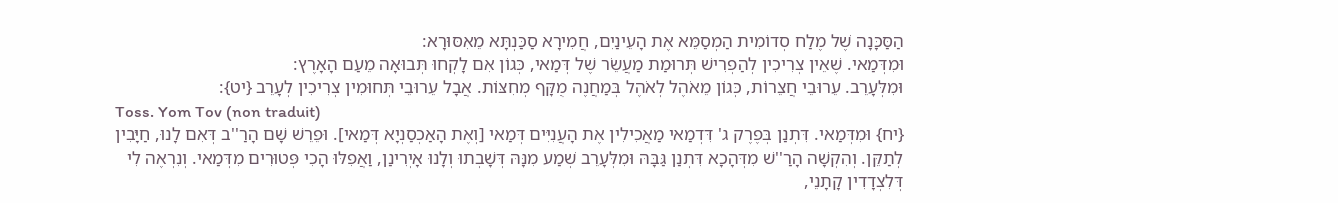הַסַּכָּנָה שֶׁל מֶלַח סְדוֹמִית הַמְסַמֵּא אֶת הָעֵינַיִם, חֲמִירָא סַכַּנְתָּא מֵאִסּוּרָא:
וּמִדְּמַאי. שֶׁאֵין צְרִיכִין לְהַפְרִישׁ תְּרוּמַת מַעֲשֵׂר שֶׁל דְּמַאי, כְּגוֹן אִם לָקְחוּ תְּבוּאָה מֵעַם הָאָרֶץ:
וּמִלְּעָרֵב. עֵרוּבֵי חֲצֵרוֹת, כְּגוֹן מֵאֹהֶל לְאֹהֶל בְּמַחֲנֶה מֻקָּף מְחִצּוֹת. אֲבָל עֵרוּבֵי תְּחוּמִין צְרִיכִין לְעָרֵב {יט}:
Toss. Yom Tov (non traduit)
{יח} וּמִדְּמַאי. דִּתְנַן בְּפֶרֶק ג' דִּדְמַאי מַאֲכִילִין אֶת הָעֲנִיִּים דְּמַאי [וְאֶת הָאַכְסַנְיָא דְּמַאי]. וּפֵרֵשׁ שָׁם הָרַ''ב דְּאִם לָנוּ, חַיָּבִין לְתַקֵּן. וְהִקְשָׁה הָרַ''שׁ מִדְּהָכָא דִּתְנַן גַּבָּהּ וּמִלְּעָרֵב שְׁמַע מִנָּהּ דְּשָׁבְתוּ וְלָנוּ אָיְרִינַן, וַאֲפִלּוּ הָכִי פְּטוּרִים מִדְּמַאי. וְנִרְאֶה לִי דְּלִצְדָדִין קָתָנֵי,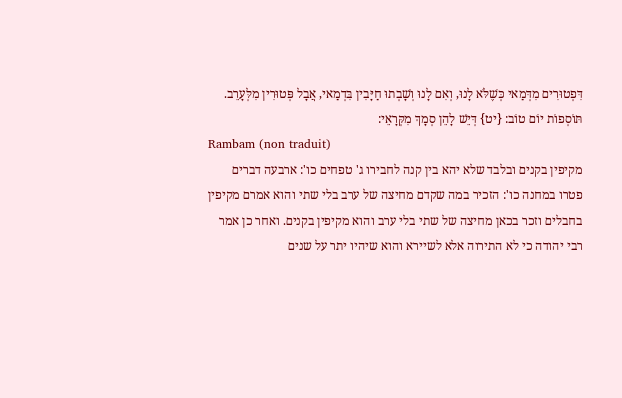דִּפְטוּרִים מִדְּמַאי כְּשֶׁלֹּא לָנוּ, וְאִם לָנוּ וְשָׁבְתוּ חַיָּבִין בִּדְמַאי, אֲבָל פְּטוּרִין מִלְּעָרֵב. תּוֹסְפוֹת יוֹם טוֹב: {יט} דְּיֵשׁ לָהֵן סְמָךְ מִקְּרָאֵי:
Rambam (non traduit)
מקיפין בקנים ובלבד שלא יהא בין קנה לחבירו ג' טפחים כו': ארבעה דברים פטרו במחנה כו': הזכיר במה שקדם מחיצה של ערב בלי שתי והוא אמרם מקיפין בחבלים וזכר בכאן מחיצה של שתי בלי ערב והוא מקיפין בקנים. ואחר כן אמר רבי יהודה כי לא התירוה אלא לשיירא והוא שיהיו יתר על שנים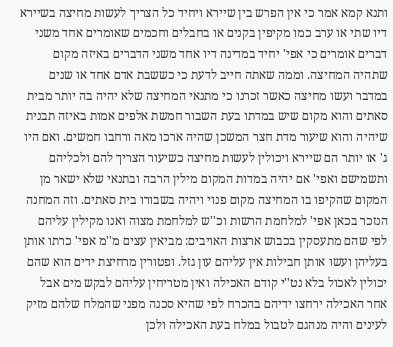ותנא קמא אמר כי אין הפרש בין שיירא ויחיד כל הצריך לעשות מחיצה בשיירא דיו שתי או ערב כמו מקיפין בקנים או בחבלים וחכמים שאומרים אחד משני דברים אומרים כי אפי' יחיד במדינה דיו אחד משני הדברים באיזה מקום שתהיה המחיצה. וממה שאתה חייב לדעת כי כששבת אדם אחד או שנים במדבר ועשו מחיצה כאשר זכרנו כי מתנאי המחיצה שלא יהיה בה יותר מבית סאתים והוא מקום שיש במדתו בעת השבור חמשת אלפים אמות באיזה תבנית שיהיה והוא שיעור מדת חצר המשכן שהיה ארכו מאה ורחבו חמשים. ואם היו ג' או יותר הם שיירא ויכולין לעשות מחיצה כשיעור הצריך להם ולכליהם ותשמישם ואפי' אם יהיה במדות המקום מילין הרבה ובתנאי שלא ישאר מן המקום שהקיפו בו המחיצה מקום פנוי ויהיה בשבורו בית סאתים. וזה המחנה הנזכר בכאן אפי' למלחמת הרשות וכ''ש למלחמת מצוה ואנו מקילין עליהם לפי שהם מתעסקין בכבוש ארצות האויבים: מביאין עצים מ''מ אפי' כרתו אותן בעליהן ועשו אותן חבילות אין עליהם עון גזל. ופטורין מרחיצת ידים הוא שהם יכולין לאכול בלא נט''י קודם האכילה ואין מטריחין עליהם לבקש מים אבל אחר האכילה ירחצו ידיהם בהכרח לפי שהיא סכנה מפני שהמלח שלהם מזיק לעינים והיה מנהגם לטבול במלח בעת האכילה ולכן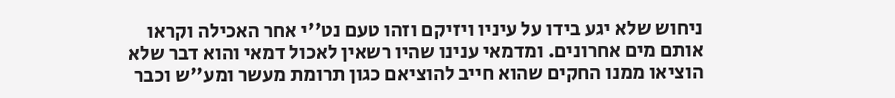ניחוש שלא יגע בידו על עיניו ויזיקם וזהו טעם נט''י אחר האכילה וקראו אותם מים אחרונים. ומדמאי ענינו שהיו רשאין לאכול דמאי והוא דבר שלא הוציאו ממנו החקים שהוא חייב להוציאם כגון תרומת מעשר ומע''ש וכבר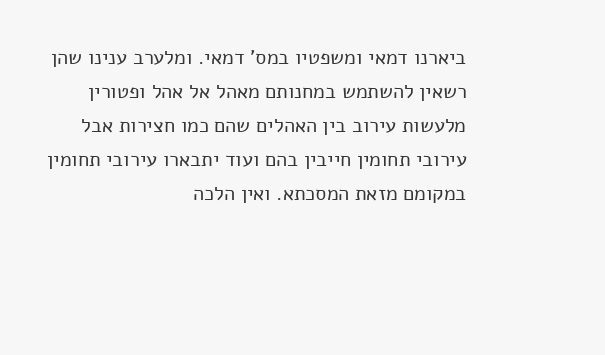ביארנו דמאי ומשפטיו במס' דמאי. ומלערב ענינו שהן רשאין להשתמש במחנותם מאהל אל אהל ופטורין מלעשות עירוב בין האהלים שהם כמו חצירות אבל עירובי תחומין חייבין בהם ועוד יתבארו עירובי תחומין במקומם מזאת המסכתא. ואין הלכה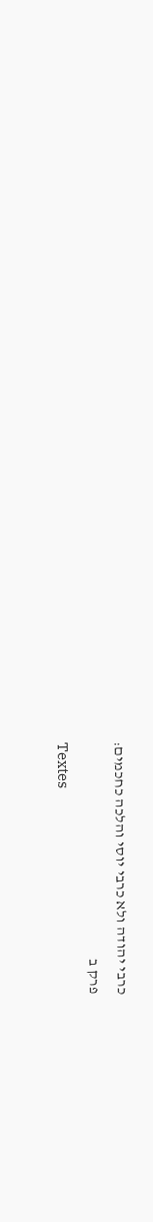כרבי יהודה ולא כרבי יוסי והלכה כחכמים:
פרק ב
Textes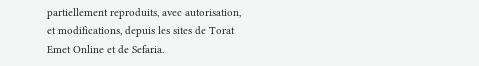partiellement reproduits, avec autorisation, et modifications, depuis les sites de Torat Emet Online et de Sefaria.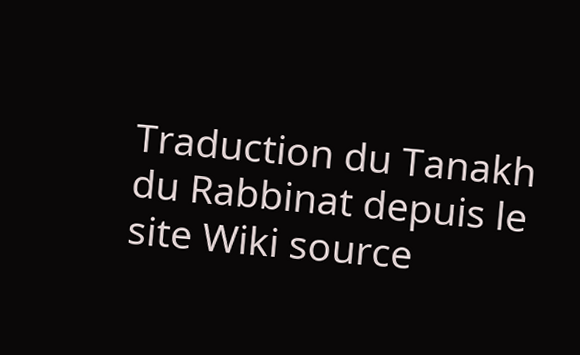Traduction du Tanakh du Rabbinat depuis le site Wiki source